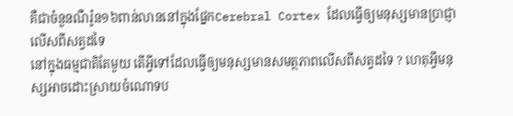គឺជាចំនួនណឺរ៉ូន១៦ពាន់លាននៅក្នុងផ្នែកCerebral Cortex ដែលធ្វើឲ្យមនុស្សមានប្រាជ្ញាលើសពីសត្វដទៃ
នៅក្នុងធម្មជាតិតែមួយ តើអ្វីទៅដែលធ្វើឲ្យមនុស្សមានសមត្ថភាពលើសពីសត្វដទៃ ? ហេតុអ្វីមនុស្សអាចដោះស្រាយចំណោទប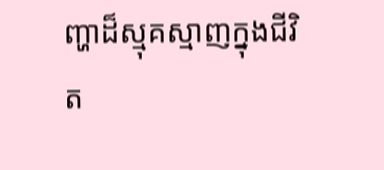ញ្ហាដ៏ស្មុគស្មាញក្នុងជីវិត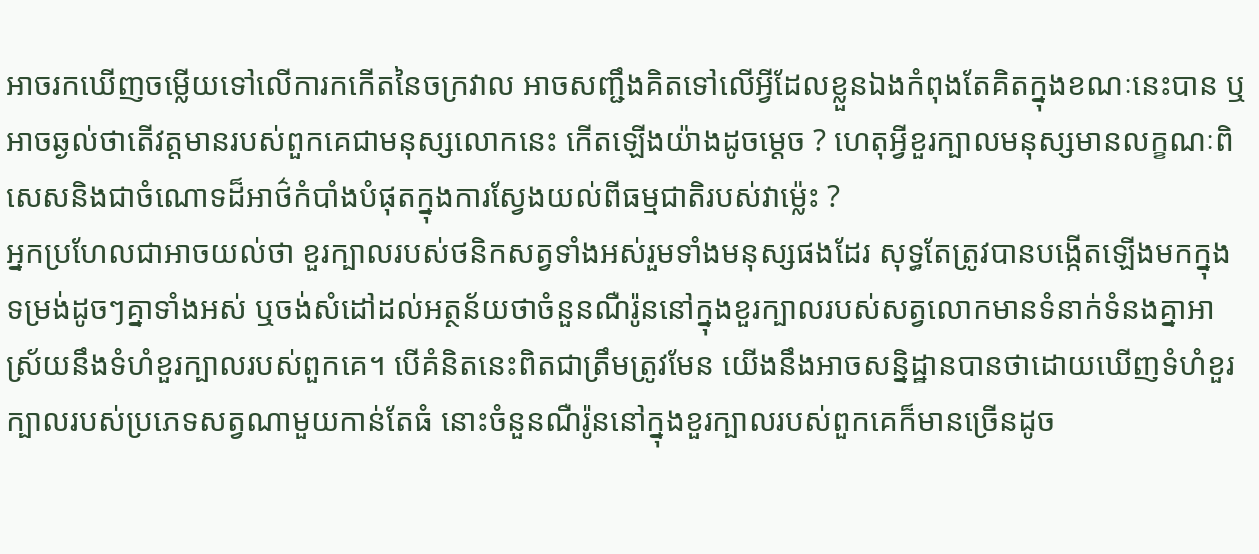អាចរកឃើញចម្លើយទៅលើការកកើតនៃចក្រវាល អាចសញ្ជឹងគិតទៅលើអ្វីដែលខ្លួនឯងកំពុងតែគិតក្នុងខណៈនេះបាន ឬអាចឆ្ងល់ថាតើវត្តមានរបស់ពួកគេជាមនុស្សលោកនេះ កើតឡើងយ៉ាងដូចម្ដេច ? ហេតុអ្វីខួរក្បាលមនុស្សមានលក្ខណៈពិសេសនិងជាចំណោទដ៏អាថ៌កំបាំងបំផុតក្នុងការស្វែងយល់ពីធម្មជាតិរបស់វាម្ល៉េះ ?
អ្នកប្រហែលជាអាចយល់ថា ខួរក្បាលរបស់ថនិកសត្វទាំងអស់រួមទាំងមនុស្សផងដែរ សុទ្ធតែត្រូវបានបង្កើតឡើងមកក្នុងទម្រង់ដូចៗគ្នាទាំងអស់ ឬចង់សំដៅដល់អត្ថន័យថាចំនួនណឺរ៉ូននៅក្នុងខួរក្បាលរបស់សត្វលោកមានទំនាក់ទំនងគ្នាអាស្រ័យនឹងទំហំខួរក្បាលរបស់ពួកគេ។ បើគំនិតនេះពិតជាត្រឹមត្រូវមែន យើងនឹងអាចសន្និដ្ឋានបានថាដោយឃើញទំហំខួរក្បាលរបស់ប្រភេទសត្វណាមួយកាន់តែធំ នោះចំនួនណឺរ៉ូននៅក្នុងខួរក្បាលរបស់ពួកគេក៏មានច្រើនដូច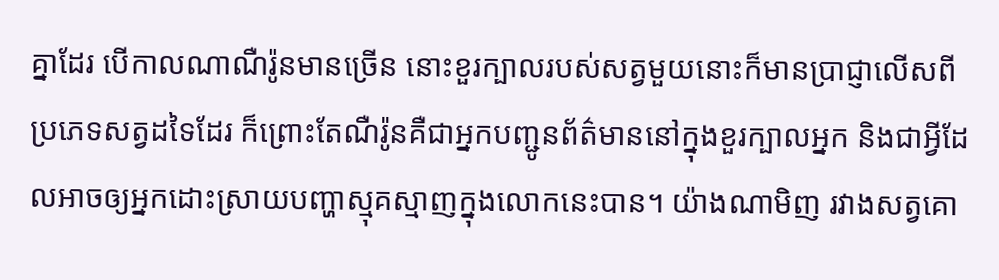គ្នាដែរ បើកាលណាណឺរ៉ូនមានច្រើន នោះខួរក្បាលរបស់សត្វមួយនោះក៏មានប្រាជ្ញាលើសពីប្រភេទសត្វដទៃដែរ ក៏ព្រោះតែណឺរ៉ូនគឺជាអ្នកបញ្ជូនព័ត៌មាននៅក្នុងខួរក្បាលអ្នក និងជាអ្វីដែលអាចឲ្យអ្នកដោះស្រាយបញ្ហាស្មុគស្មាញក្នុងលោកនេះបាន។ យ៉ាងណាមិញ រវាងសត្វគោ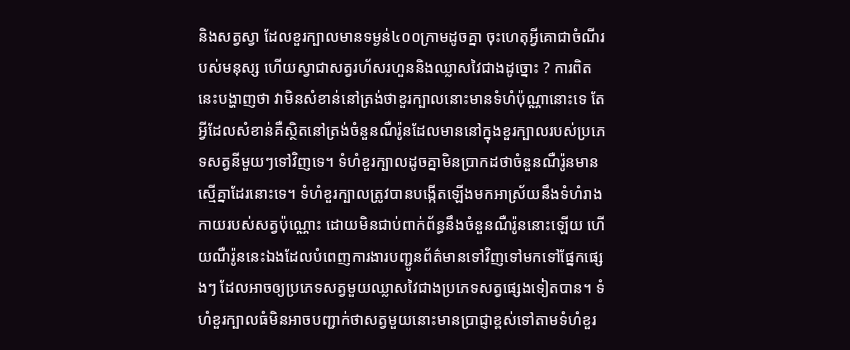និងសត្វស្វា ដែលខួរក្បាលមានទម្ងន់៤០០ក្រាមដូចគ្នា ចុះហេតុអ្វីគោជាចំណីរបស់មនុស្ស ហើយស្វាជាសត្វរហ័សរហួននិងឈ្លាសវៃជាងដូច្នោះ ? ការពិតនេះបង្ហាញថា វាមិនសំខាន់នៅត្រង់ថាខួរក្បាលនោះមានទំហំប៉ុណ្ណានោះទេ តែអ្វីដែលសំខាន់គឺស្ថិតនៅត្រង់ចំនួនណឺរ៉ូនដែលមាននៅក្នុងខួរក្បាលរបស់ប្រភេទសត្វនីមួយៗទៅវិញទេ។ ទំហំខួរក្បាលដូចគ្នាមិនប្រាកដថាចំនួនណឺរ៉ូនមានស្មើគ្នាដែរនោះទេ។ ទំហំខួរក្បាលត្រូវបានបង្កើតឡើងមកអាស្រ័យនឹងទំហំរាងកាយរបស់សត្វប៉ុណ្ណោះ ដោយមិនជាប់ពាក់ព័ន្ធនឹងចំនួនណឺរ៉ូននោះឡើយ ហើយណឺរ៉ូននេះឯងដែលបំពេញការងារបញ្ជូនព័ត៌មានទៅវិញទៅមកទៅផ្នែកផ្សេងៗ ដែលអាចឲ្យប្រភេទសត្វមួយឈ្លាសវៃជាងប្រភេទសត្វផ្សេងទៀតបាន។ ទំហំខួរក្បាលធំមិនអាចបញ្ជាក់ថាសត្វមួយនោះមានប្រាជ្ញាខ្ពស់ទៅតាមទំហំខួរ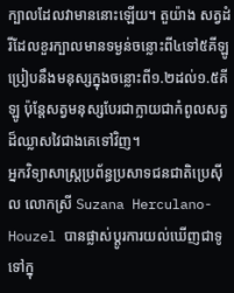ក្បាលដែលវាមាននោះឡើយ។ តួយ៉ាង សត្វដំរីដែលខួរក្បាលមានទម្ងន់ចន្លោះពី៤ទៅ៥គីឡូ ប្រៀបនឹងមនុស្សក្នុងចន្លោះពី១.២ដល់១.៥គីឡូ ប៉ុន្តែសត្វមនុស្សបែរជាក្លាយជាកំពូលសត្វដ៏ឈ្លាសវៃជាងគេទៅវិញ។
អ្នកវិទ្យាសាស្ត្រប្រព័ន្ធប្រសាទជនជាតិប្រេស៊ីល លោកស្រី Suzana Herculano-Houzel បានផ្លាស់ប្ដូរការយល់ឃើញជាទូទៅក្នុ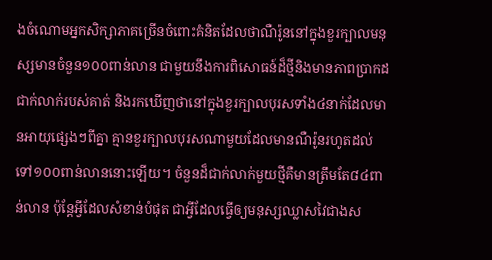ងចំណោមអ្នកសិក្សាភាគច្រើនចំពោះគំនិតដែលថាណឺរ៉ូននៅក្នុងខួរក្បាលមនុស្សមានចំនួន១០០ពាន់លាន ជាមួយនឹងការពិសោធន៍ដ៏ថ្មីនិងមានភាពប្រាកដជាក់លាក់របស់គាត់ និងរកឃើញថានៅក្នុងខួរក្បាលបុរសទាំង៤នាក់ដែលមានអាយុផ្សេងៗពីគ្នា គ្មានខួរក្បាលបុរសណាមួយដែលមានណឺរ៉ូនរហូតដល់ទៅ១០០ពាន់លាននោះឡើយ។ ចំនួនដ៏ជាក់លាក់មួយថ្មីគឺមានត្រឹមតែ៨៤ពាន់លាន ប៉ុន្តែអ្វីដែលសំខាន់បំផុត ជាអ្វីដែលធ្វើឲ្យមនុស្សឈ្លាសវៃជាងស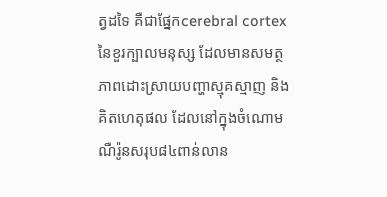ត្វដទៃ គឺជាផ្នែកcerebral cortex នៃខួរក្បាលមនុស្ស ដែលមានសមត្ថភាពដោះស្រាយបញ្ហាស្មុគស្មាញ និងគិតហេតុផល ដែលនៅក្នុងចំណោមណឺរ៉ូនសរុប៨៤ពាន់លាន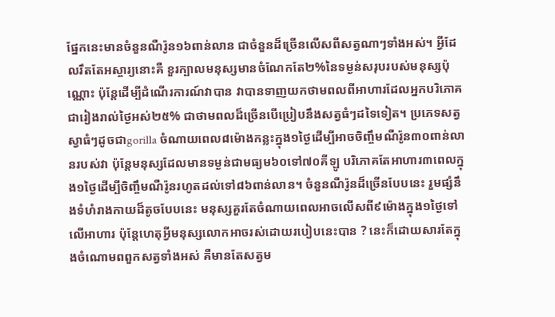ផ្នែកនេះមានចំនួនណឺរ៉ូន១៦ពាន់លាន ជាចំនួនដ៏ច្រើនលើសពីសត្វណាៗទាំងអស់។ អ្វីដែលរឹតតែអស្ចារ្យនោះគឺ ខួរក្បាលមនុស្សមានចំណែកតែ២%នៃទម្ងន់សរុបរបស់មនុស្សប៉ុណ្ណោះ ប៉ុន្តែដើម្បីដំណើរការណ៍វាបាន វាបានទាញយកថាមពលពីអាហារដែលអ្នកបរិភោគជារៀងរាល់ថ្ងៃអស់២៥% ជាថាមពលដ៏ច្រើនបើប្រៀបនឹងសត្វធំៗដទៃទៀត។ ប្រភេទសត្វស្វាធំៗដូចជាgorilla ចំណាយពេល៨ម៉ោងកន្លះក្នុង១ថ្ងៃដើម្បីអាចចិញ្ចឹមណឺរ៉ូន៣០ពាន់លានរបស់វា ប៉ុន្តែមនុស្សដែលមានទម្ងន់ជាមធ្យម៦០ទៅ៧០គីឡូ បរិភោគតែអាហារ៣ពេលក្នុង១ថ្ងៃដើម្បីចិញ្ចឹមណឺរ៉ូនរហូតដល់ទៅ៨៦ពាន់លាន។ ចំនួនណឺរ៉ូនដ៏ច្រើនបែបនេះ រួមផ្សំនឹងទំហំរាងកាយដ៏តូចបែបនេះ មនុស្សគួរតែចំណាយពេលអាចលើសពី៩ម៉ោងក្នុង១ថ្ងៃទៅលើអាហារ ប៉ុន្តែហេតុអ្វីមនុស្សលោកអាចរស់ដោយរបៀបនេះបាន ? នេះក៏ដោយសារតែក្នុងចំណោមពពួកសត្វទាំងអស់ គឺមានតែសត្វម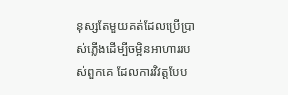នុស្សតែមួយគត់ដែលប្រើប្រាស់ភ្លើងដើម្បីចម្អិនអាហាររបស់ពួកគេ ដែលការវិវត្តបែប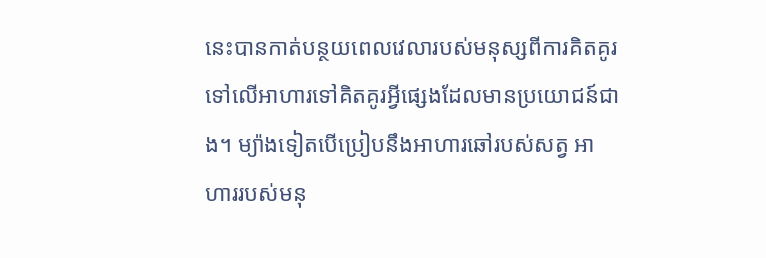នេះបានកាត់បន្ថយពេលវេលារបស់មនុស្សពីការគិតគូរទៅលើអាហារទៅគិតគូរអ្វីផ្សេងដែលមានប្រយោជន៍ជាង។ ម្យ៉ាងទៀតបើប្រៀបនឹងអាហារឆៅរបស់សត្វ អាហាររបស់មនុ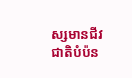ស្សមានជីវជាតិបំប៉ន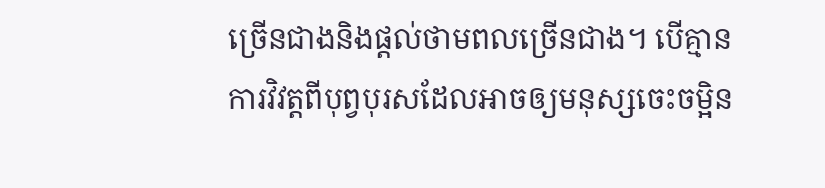ច្រើនជាងនិងផ្ដល់ថាមពលច្រើនជាង។ បើគ្មានការវិវត្តពីបុព្វបុរសដែលអាចឲ្យមនុស្សចេះចម្អិន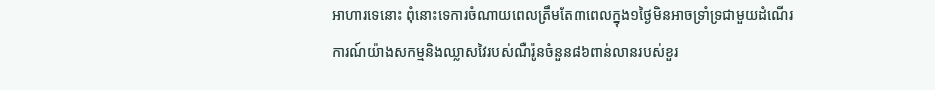អាហារទេនោះ ពុំនោះទេការចំណាយពេលត្រឹមតែ៣ពេលក្នុង១ថ្ងៃមិនអាចទ្រាំទ្រជាមួយដំណើរការណ៍យ៉ាងសកម្មនិងឈ្លាសវៃរបស់ណឺរ៉ូនចំនួន៨៦ពាន់លានរបស់ខួរ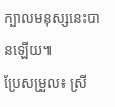ក្បាលមនុស្សនេះបានឡើយ៕
ប្រែសម្រួល៖ ស្រី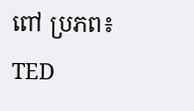ពៅ ប្រភព៖ TED